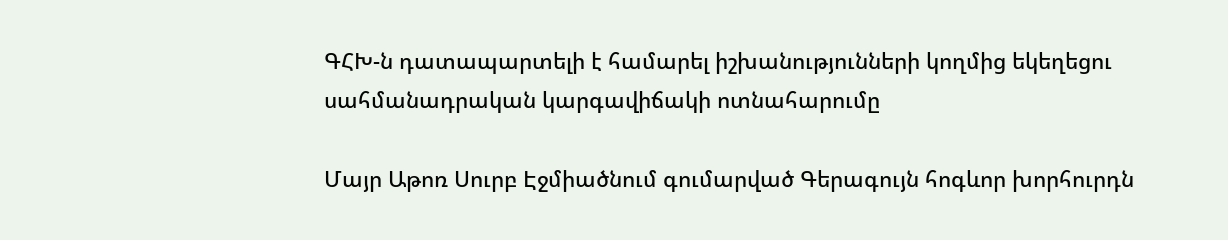ԳՀԽ-ն դատապարտելի է համարել իշխանությունների կողմից եկեղեցու սահմանադրական կարգավիճակի ոտնահարումը

Մայր Աթոռ Սուրբ Էջմիածնում գումարված Գերագույն հոգևոր խորհուրդն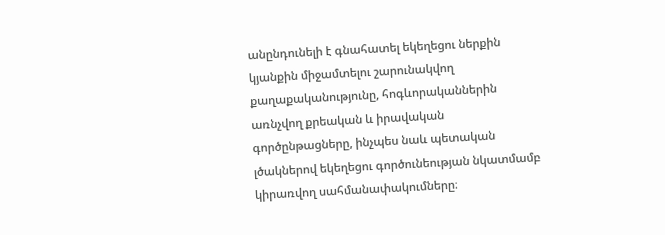անընդունելի է գնահատել եկեղեցու ներքին կյանքին միջամտելու շարունակվող քաղաքականությունը, հոգևորականներին առնչվող քրեական և իրավական գործընթացները, ինչպես նաև պետական լծակներով եկեղեցու գործունեության նկատմամբ կիրառվող սահմանափակումները։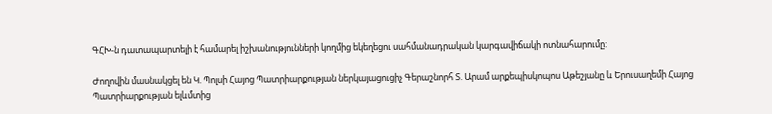ԳՀԽ-ն դատապարտելի է համարել իշխանությունների կողմից եկեղեցու սահմանադրական կարգավիճակի ոտնահարումը:

Ժողովին մասնակցել են Կ. Պոլսի Հայոց Պատրիարքության ներկայացուցիչ Գերաշնորհ Տ. Արամ արքեպիսկոպոս Աթեշյանը և Երուսաղեմի Հայոց Պատրիարքության ելևմտից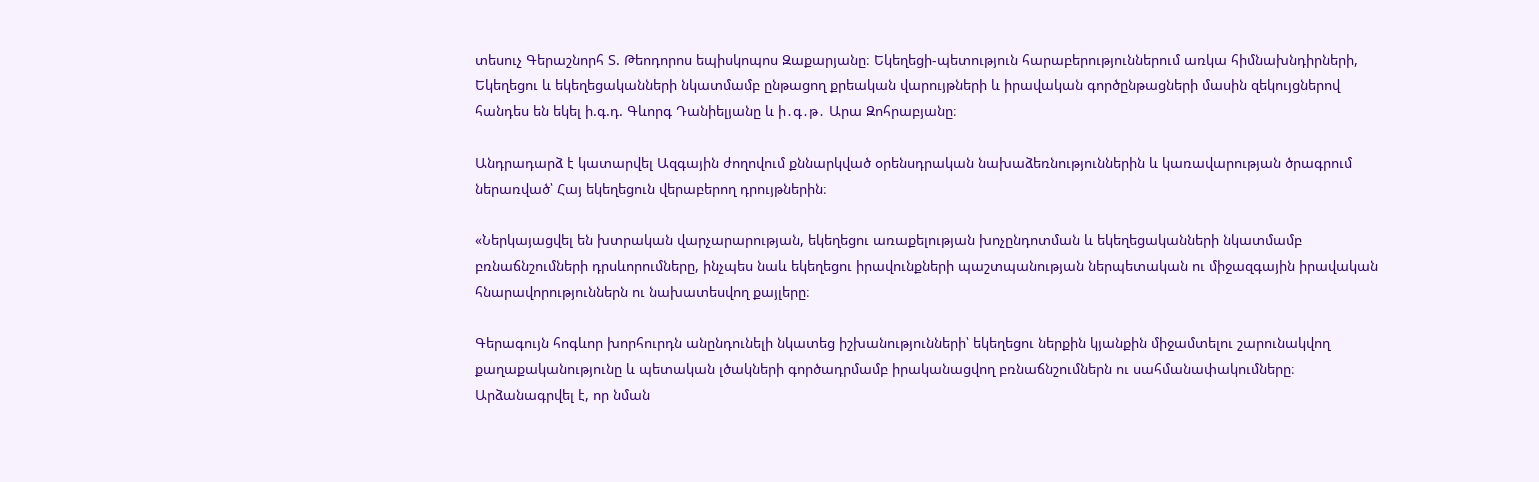տեսուչ Գերաշնորհ Տ. Թեոդորոս եպիսկոպոս Զաքարյանը։ Եկեղեցի-պետություն հարաբերություններում առկա հիմնախնդիրների, Եկեղեցու և եկեղեցականների նկատմամբ ընթացող քրեական վարույթների և իրավական գործընթացների մասին զեկույցներով հանդես են եկել ի.գ.դ. Գևորգ Դանիելյանը և ի․գ․թ․ Արա Զոհրաբյանը։

Անդրադարձ է կատարվել Ազգային ժողովում քննարկված օրենսդրական նախաձեռնություններին և կառավարության ծրագրում ներառված՝ Հայ եկեղեցուն վերաբերող դրույթներին։

«Ներկայացվել են խտրական վարչարարության, եկեղեցու առաքելության խոչընդոտման և եկեղեցականների նկատմամբ բռնաճնշումների դրսևորումները, ինչպես նաև եկեղեցու իրավունքների պաշտպանության ներպետական ու միջազգային իրավական հնարավորություններն ու նախատեսվող քայլերը։

Գերագույն հոգևոր խորհուրդն անընդունելի նկատեց իշխանությունների՝ եկեղեցու ներքին կյանքին միջամտելու շարունակվող քաղաքականությունը և պետական լծակների գործադրմամբ իրականացվող բռնաճնշումներն ու սահմանափակումները։ Արձանագրվել է, որ նման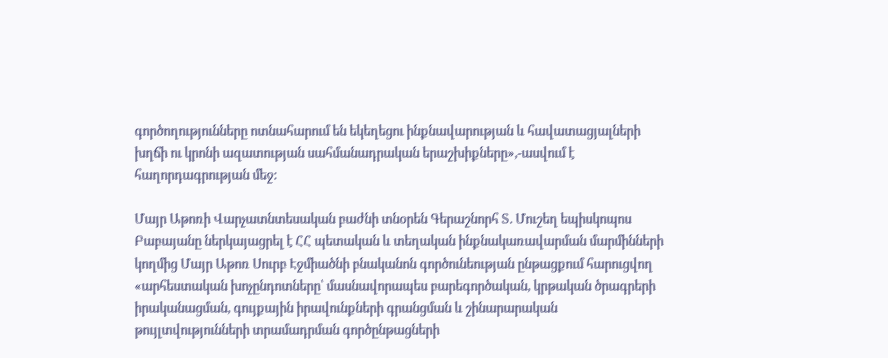գործողությունները ոտնահարում են եկեղեցու ինքնավարության և հավատացյալների խղճի ու կրոնի ազատության սահմանադրական երաշխիքները»,-ասվում է հաղորդագրության մեջ:

Մայր Աթոռի Վարչատնտեսական բաժնի տնօրեն Գերաշնորհ Տ. Մուշեղ եպիսկոպոս Բաբայանը ներկայացրել է ՀՀ պետական և տեղական ինքնակառավարման մարմինների կողմից Մայր Աթոռ Սուրբ Էջմիածնի բնականոն գործունեության ընթացքում հարուցվող «արհեստական խոչընդոտները՝ մասնավորապես բարեգործական, կրթական ծրագրերի իրականացման, գույքային իրավունքների գրանցման և շինարարական թույլտվությունների տրամադրման գործընթացների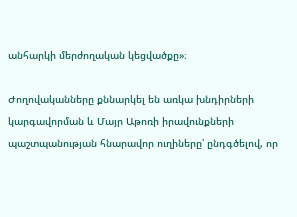անհարկի մերժողական կեցվածքը»։

Ժողովականները քննարկել են առկա խնդիրների կարգավորման և Մայր Աթոռի իրավունքների պաշտպանության հնարավոր ուղիները՝ ընդգծելով, որ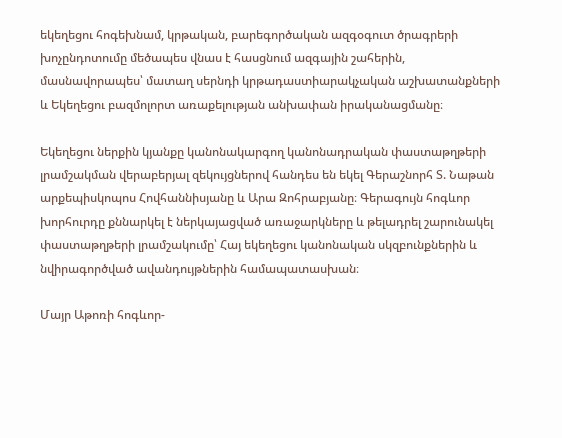եկեղեցու հոգեխնամ, կրթական, բարեգործական ազգօգուտ ծրագրերի խոչընդոտումը մեծապես վնաս է հասցնում ազգային շահերին, մասնավորապես՝ մատաղ սերնդի կրթադաստիարակչական աշխատանքների և Եկեղեցու բազմոլորտ առաքելության անխափան իրականացմանը։

Եկեղեցու ներքին կյանքը կանոնակարգող կանոնադրական փաստաթղթերի լրամշակման վերաբերյալ զեկույցներով հանդես են եկել Գերաշնորհ Տ. Նաթան արքեպիսկոպոս Հովհաննիսյանը և Արա Զոհրաբյանը։ Գերագույն հոգևոր խորհուրդը քննարկել է ներկայացված առաջարկները և թելադրել շարունակել փաստաթղթերի լրամշակումը՝ Հայ եկեղեցու կանոնական սկզբունքներին և նվիրագործված ավանդույթներին համապատասխան։

Մայր Աթոռի հոգևոր-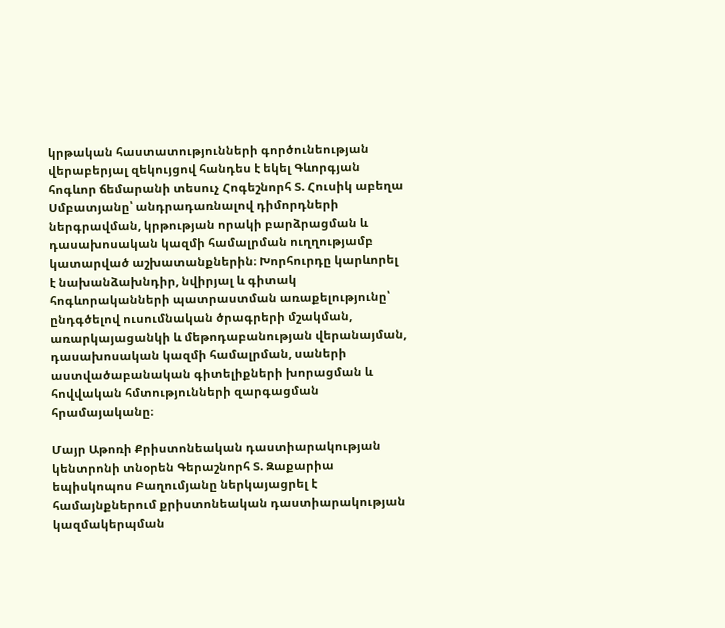կրթական հաստատությունների գործունեության վերաբերյալ զեկույցով հանդես է եկել Գևորգյան հոգևոր ճեմարանի տեսուչ Հոգեշնորհ Տ. Հուսիկ աբեղա Սմբատյանը՝ անդրադառնալով դիմորդների ներգրավման, կրթության որակի բարձրացման և դասախոսական կազմի համալրման ուղղությամբ կատարված աշխատանքներին։ Խորհուրդը կարևորել է նախանձախնդիր, նվիրյալ և գիտակ հոգևորականների պատրաստման առաքելությունը՝ ընդգծելով ուսումնական ծրագրերի մշակման, առարկայացանկի և մեթոդաբանության վերանայման, դասախոսական կազմի համալրման, սաների աստվածաբանական գիտելիքների խորացման և հովվական հմտությունների զարգացման հրամայականը։

Մայր Աթոռի Քրիստոնեական դաստիարակության կենտրոնի տնօրեն Գերաշնորհ Տ. Զաքարիա եպիսկոպոս Բաղումյանը ներկայացրել է համայնքներում քրիստոնեական դաստիարակության կազմակերպման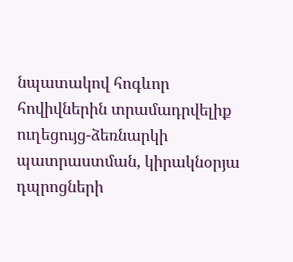նպատակով հոգևոր հովիվներին տրամադրվելիք ուղեցույց-ձեռնարկի պատրաստման, կիրակնօրյա դպրոցների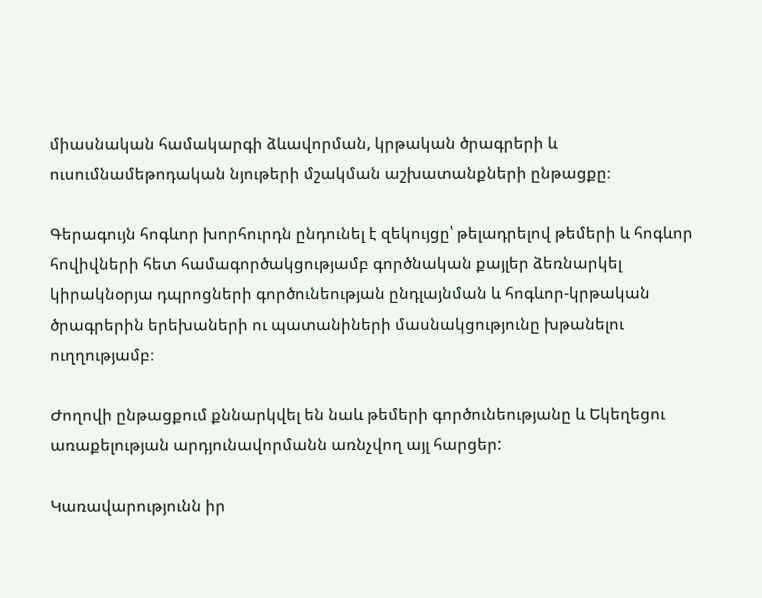միասնական համակարգի ձևավորման, կրթական ծրագրերի և ուսումնամեթոդական նյութերի մշակման աշխատանքների ընթացքը։

Գերագույն հոգևոր խորհուրդն ընդունել է զեկույցը՝ թելադրելով թեմերի և հոգևոր հովիվների հետ համագործակցությամբ գործնական քայլեր ձեռնարկել կիրակնօրյա դպրոցների գործունեության ընդլայնման և հոգևոր-կրթական ծրագրերին երեխաների ու պատանիների մասնակցությունը խթանելու ուղղությամբ։

Ժողովի ընթացքում քննարկվել են նաև թեմերի գործունեությանը և Եկեղեցու առաքելության արդյունավորմանն առնչվող այլ հարցեր:

Կառավարությունն իր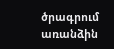ծրագրում առանձին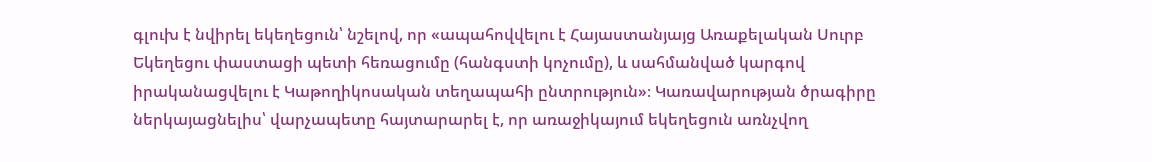գլուխ է նվիրել եկեղեցուն՝ նշելով, որ «ապահովվելու է Հայաստանյայց Առաքելական Սուրբ Եկեղեցու փաստացի պետի հեռացումը (հանգստի կոչումը), և սահմանված կարգով իրականացվելու է Կաթողիկոսական տեղապահի ընտրություն»։ Կառավարության ծրագիրը ներկայացնելիս՝ վարչապետը հայտարարել է, որ առաջիկայում եկեղեցուն առնչվող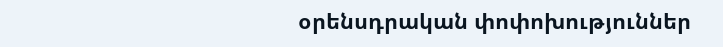օրենսդրական փոփոխություններ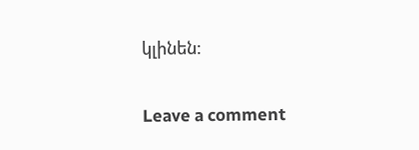կլինեն:

Leave a comment